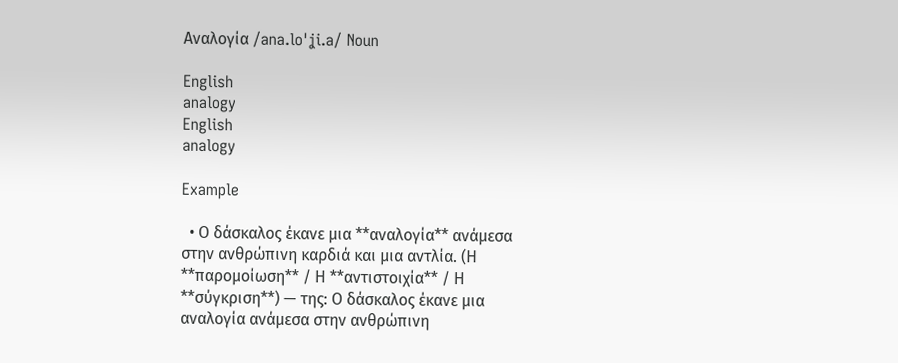Αναλογία /ana.loˈʝi.a/ Noun

English
analogy
English
analogy

Example

  • Ο δάσκαλος έκανε μια **αναλογία** ανάμεσα στην ανθρώπινη καρδιά και μια αντλία. (Η **παρομοίωση** / Η **αντιστοιχία** / Η **σύγκριση**) — της: Ο δάσκαλος έκανε μια αναλογία ανάμεσα στην ανθρώπινη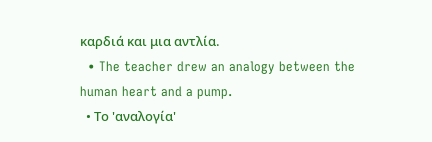καρδιά και μια αντλία.
  • The teacher drew an analogy between the human heart and a pump.
  • Το 'αναλογία'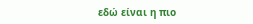εδώ είναι η πιο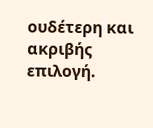ουδέτερη και ακριβής επιλογή.